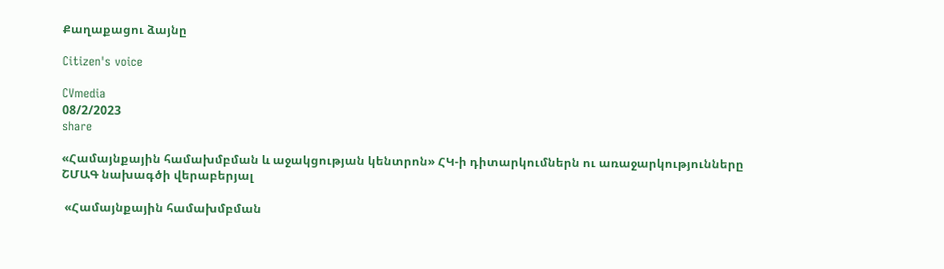Քաղաքացու ձայնը

Citizen's voice

CVmedia
08/2/2023
share

«Համայնքային համախմբման և աջակցության կենտրոն» ՀԿ-ի դիտարկումներն ու առաջարկությունները ՇՄԱԳ նախագծի վերաբերյալ

 «Համայնքային համախմբման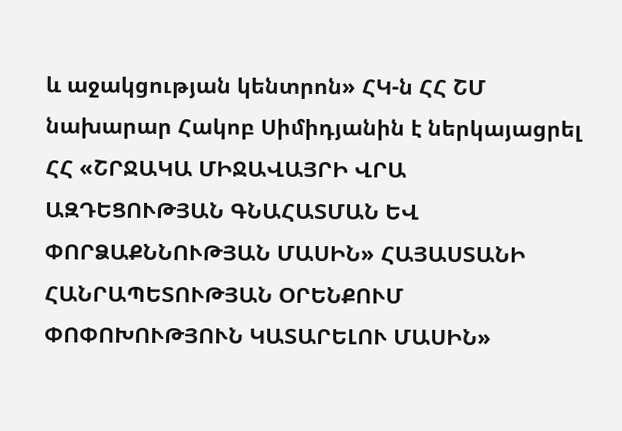և աջակցության կենտրոն» ՀԿ-ն ՀՀ ՇՄ նախարար Հակոբ Սիմիդյանին է ներկայացրել ՀՀ «ՇՐՋԱԿԱ ՄԻՋԱՎԱՅՐԻ ՎՐԱ ԱԶԴԵՑՈՒԹՅԱՆ ԳՆԱՀԱՏՄԱՆ ԵՎ ՓՈՐՁԱՔՆՆՈՒԹՅԱՆ ՄԱՍԻՆ» ՀԱՅԱՍՏԱՆԻ ՀԱՆՐԱՊԵՏՈՒԹՅԱՆ ՕՐԵՆՔՈՒՄ ՓՈՓՈԽՈՒԹՅՈՒՆ ԿԱՏԱՐԵԼՈՒ ՄԱՍԻՆ»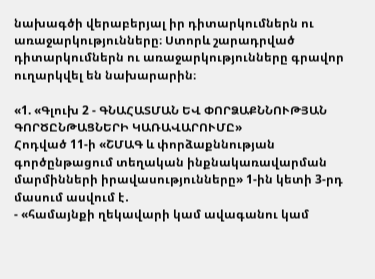նախագծի վերաբերյալ իր դիտարկումներն ու առաջարկությունները։ Ստորև շարադրված դիտարկումներն ու առաջարկությունները գրավոր ուղարկվել են նախարարին։

«1. «Գլուխ 2 - ԳՆԱՀԱՏՄԱՆ ԵՎ ՓՈՐՁԱՔՆՆՈՒԹՅԱՆ ԳՈՐԾԸՆԹԱՑՆԵՐԻ ԿԱՌԱՎԱՐՈՒՄԸ»
Հոդված 11-ի «ՇՄԱԳ և փորձաքննության գործընթացում տեղական ինքնակառավարման մարմինների իրավասությունները» 1-ին կետի 3-րդ մասում ասվում է․
- «համայնքի ղեկավարի կամ ավագանու կամ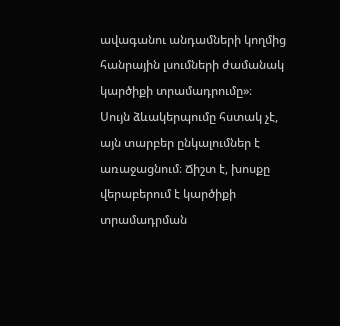ավագանու անդամների կողմից հանրային լսումների ժամանակ կարծիքի տրամադրումը»։
Սույն ձևակերպումը հստակ չէ, այն տարբեր ընկալումներ է առաջացնում։ Ճիշտ է, խոսքը վերաբերում է կարծիքի տրամադրման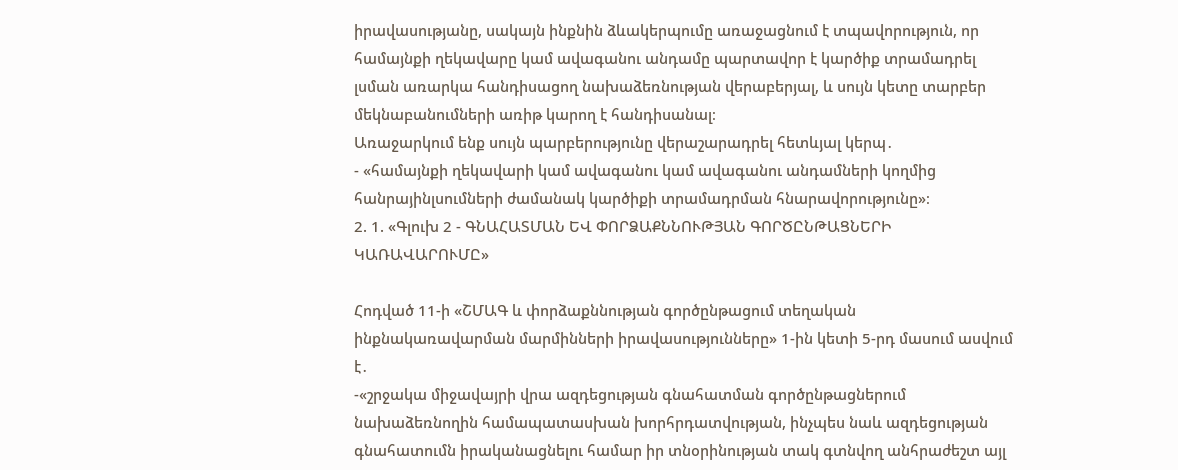իրավասությանը, սակայն ինքնին ձևակերպումը առաջացնում է տպավորություն, որ համայնքի ղեկավարը կամ ավագանու անդամը պարտավոր է կարծիք տրամադրել լսման առարկա հանդիսացող նախաձեռնության վերաբերյալ, և սույն կետը տարբեր մեկնաբանումների առիթ կարող է հանդիսանալ։
Առաջարկում ենք սույն պարբերությունը վերաշարադրել հետևյալ կերպ․
- «համայնքի ղեկավարի կամ ավագանու կամ ավագանու անդամների կողմից հանրայինլսումների ժամանակ կարծիքի տրամադրման հնարավորությունը»։
2. 1. «Գլուխ 2 - ԳՆԱՀԱՏՄԱՆ ԵՎ ՓՈՐՁԱՔՆՆՈՒԹՅԱՆ ԳՈՐԾԸՆԹԱՑՆԵՐԻ ԿԱՌԱՎԱՐՈՒՄԸ»

Հոդված 11-ի «ՇՄԱԳ և փորձաքննության գործընթացում տեղական ինքնակառավարման մարմինների իրավասությունները» 1-ին կետի 5-րդ մասում ասվում է․
-«շրջակա միջավայրի վրա ազդեցության գնահատման գործընթացներում նախաձեռնողին համապատասխան խորհրդատվության, ինչպես նաև ազդեցության գնահատումն իրականացնելու համար իր տնօրինության տակ գտնվող անհրաժեշտ այլ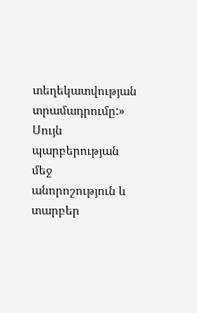տեղեկատվության տրամադրումը:»
Սույն պարբերության մեջ անորոշություն և տարբեր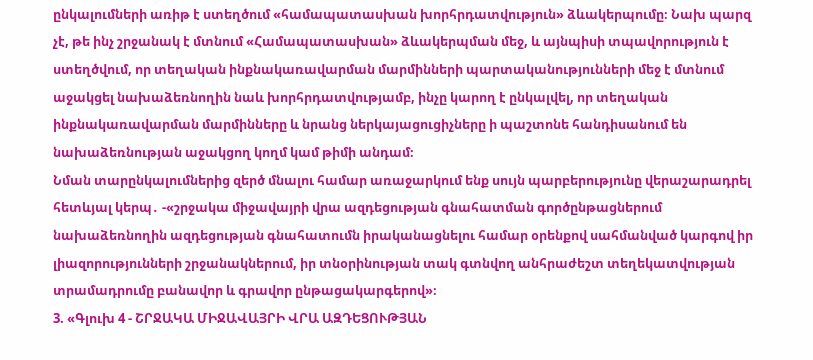ընկալումների առիթ է ստեղծում «համապատասխան խորհրդատվություն» ձևակերպումը։ Նախ պարզ չէ, թե ինչ շրջանակ է մտնում «Համապատասխան» ձևակերպման մեջ, և այնպիսի տպավորություն է ստեղծվում, որ տեղական ինքնակառավարման մարմինների պարտականությունների մեջ է մտնում աջակցել նախաձեռնողին նաև խորհրդատվությամբ, ինչը կարող է ընկալվել, որ տեղական ինքնակառավարման մարմինները և նրանց ներկայացուցիչները ի պաշտոնե հանդիսանում են նախաձեռնության աջակցող կողմ կամ թիմի անդամ։
Նման տարընկալումներից զերծ մնալու համար առաջարկում ենք սույն պարբերությունը վերաշարադրել հետևյալ կերպ․ -«շրջակա միջավայրի վրա ազդեցության գնահատման գործընթացներում նախաձեռնողին ազդեցության գնահատումն իրականացնելու համար օրենքով սահմանված կարգով իր լիազորությունների շրջանակներում, իր տնօրինության տակ գտնվող անհրաժեշտ տեղեկատվության տրամադրումը բանավոր և գրավոր ընթացակարգերով»։
3. «Գլուխ 4 - ՇՐՋԱԿԱ ՄԻՋԱՎԱՅՐԻ ՎՐԱ ԱԶԴԵՑՈՒԹՅԱՆ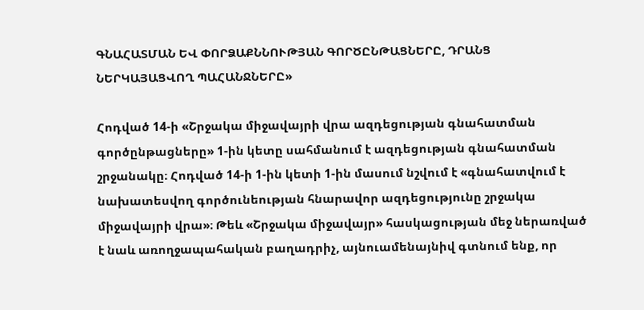ԳՆԱՀԱՏՄԱՆ ԵՎ ՓՈՐՁԱՔՆՆՈՒԹՅԱՆ ԳՈՐԾԸՆԹԱՑՆԵՐԸ, ԴՐԱՆՑ ՆԵՐԿԱՅԱՑՎՈՂ ՊԱՀԱՆՋՆԵՐԸ»

Հոդված 14-ի «Շրջակա միջավայրի վրա ազդեցության գնահատման գործընթացները» 1-ին կետը սահմանում է ազդեցության գնահատման շրջանակը։ Հոդված 14-ի 1-ին կետի 1-ին մասում նշվում է «գնահատվում է նախատեսվող գործունեության հնարավոր ազդեցությունը շրջակա միջավայրի վրա»։ Թեև «Շրջակա միջավայր» հասկացության մեջ ներառված է նաև առողջապահական բաղադրիչ, այնուամենայնիվ գտնում ենք, որ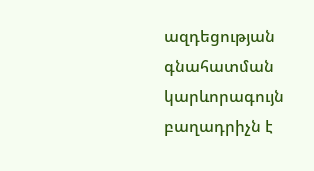ազդեցության գնահատման կարևորագույն բաղադրիչն է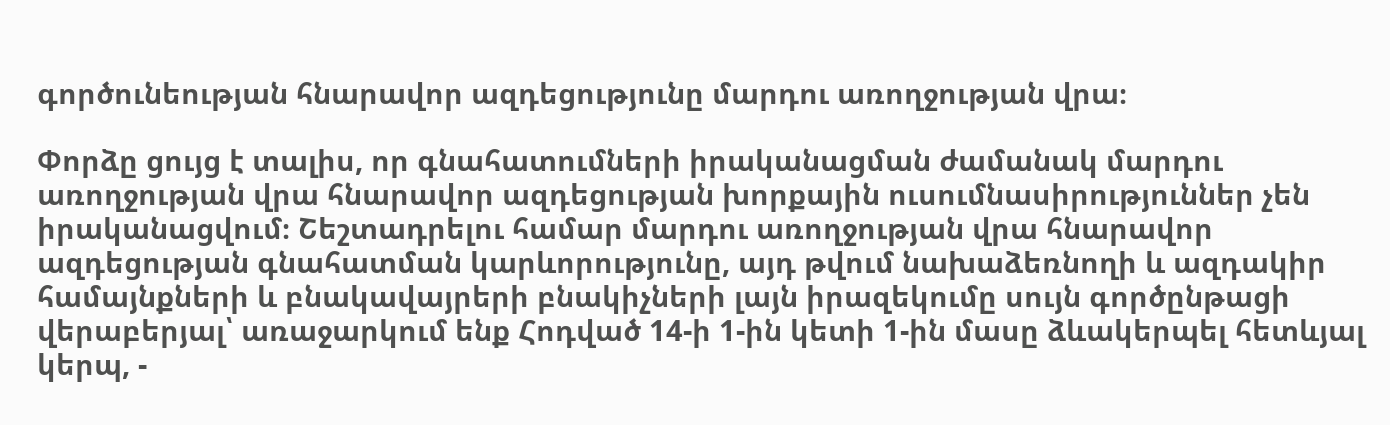գործունեության հնարավոր ազդեցությունը մարդու առողջության վրա։

Փորձը ցույց է տալիս, որ գնահատումների իրականացման ժամանակ մարդու առողջության վրա հնարավոր ազդեցության խորքային ուսումնասիրություններ չեն իրականացվում։ Շեշտադրելու համար մարդու առողջության վրա հնարավոր ազդեցության գնահատման կարևորությունը, այդ թվում նախաձեռնողի և ազդակիր համայնքների և բնակավայրերի բնակիչների լայն իրազեկումը սույն գործընթացի վերաբերյալ՝ առաջարկում ենք Հոդված 14-ի 1-ին կետի 1-ին մասը ձևակերպել հետևյալ կերպ, -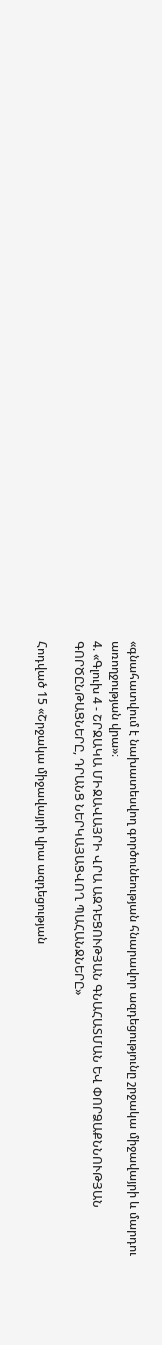«գնահատվում է նախատեսվող գործունեության հնարավոր ազդեցությունը շրջակա միջավայրի և մարդու առողջության վրա»։
4. «Գլուխ 4 - ՇՐՋԱԿԱ ՄԻՋԱՎԱՅՐԻ ՎՐԱ ԱԶԴԵՑՈՒԹՅԱՆ ԳՆԱՀԱՏՄԱՆ ԵՎ ՓՈՐՁԱՔՆՆՈՒԹՅԱՆ ԳՈՐԾԸՆԹԱՑՆԵՐԸ, ԴՐԱՆՑ ՆԵՐԿԱՅԱՑՎՈՂ ՊԱՀԱՆՋՆԵՐԸ»

Հոդված 15 «Շրջակա միջավայրի վրա ազդեցության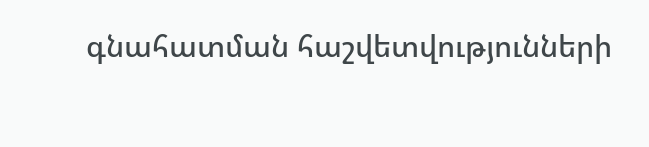գնահատման հաշվետվությունների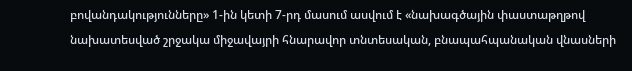բովանդակությունները» 1-ին կետի 7-րդ մասում ասվում է «նախագծային փաստաթղթով նախատեսված շրջակա միջավայրի հնարավոր տնտեսական, բնապահպանական վնասների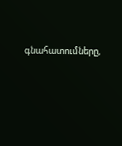գնահատումները,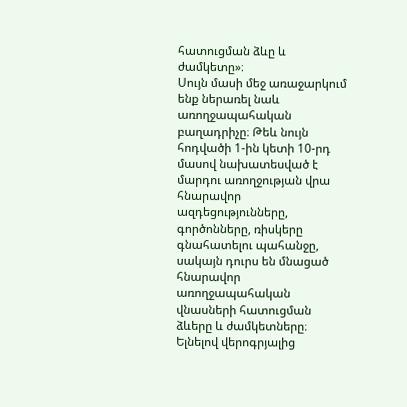հատուցման ձևը և ժամկետը»։
Սույն մասի մեջ առաջարկում ենք ներառել նաև առողջապահական բաղադրիչը։ Թեև նույն հոդվածի 1-ին կետի 10-րդ մասով նախատեսված է մարդու առողջության վրա հնարավոր ազդեցությունները, գործոնները, ռիսկերը գնահատելու պահանջը, սակայն դուրս են մնացած հնարավոր առողջապահական վնասների հատուցման ձևերը և ժամկետները։ Ելնելով վերոգրյալից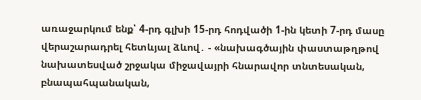առաջարկում ենք՝ 4-րդ գլխի 15-րդ հոդվածի 1-ին կետի 7-րդ մասը վերաշարադրել հետևյալ ձևով․ - «նախագծային փաստաթղթով նախատեսված շրջակա միջավայրի հնարավոր տնտեսական, բնապահպանական,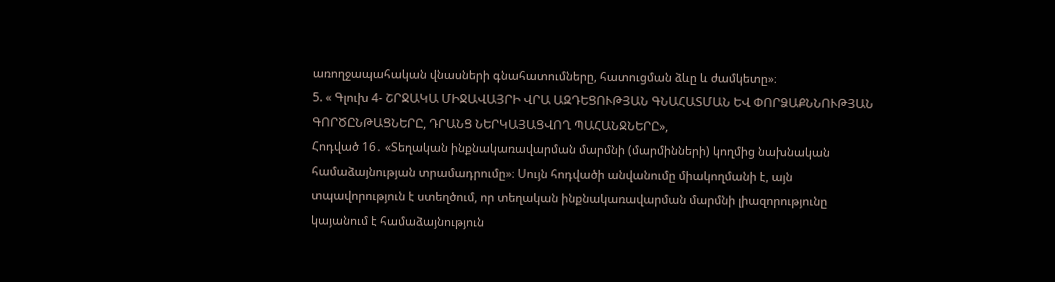առողջապահական վնասների գնահատումները, հատուցման ձևը և ժամկետը»։
5. « Գլուխ 4- ՇՐՋԱԿԱ ՄԻՋԱՎԱՅՐԻ ՎՐԱ ԱԶԴԵՑՈՒԹՅԱՆ ԳՆԱՀԱՏՄԱՆ ԵՎ ՓՈՐՁԱՔՆՆՈՒԹՅԱՆ ԳՈՐԾԸՆԹԱՑՆԵՐԸ, ԴՐԱՆՑ ՆԵՐԿԱՅԱՑՎՈՂ ՊԱՀԱՆՋՆԵՐԸ»,
Հոդված 16․ «Տեղական ինքնակառավարման մարմնի (մարմինների) կողմից նախնական համաձայնության տրամադրումը»։ Սույն հոդվածի անվանումը միակողմանի է, այն տպավորություն է ստեղծում, որ տեղական ինքնակառավարման մարմնի լիազորությունը կայանում է համաձայնություն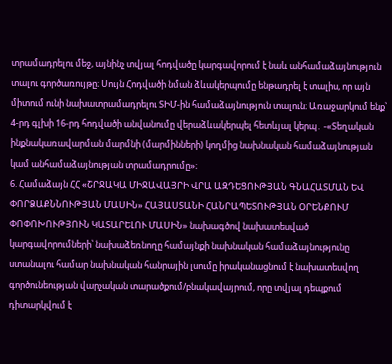տրամադրելու մեջ, այնինչ տվյալ հոդվածը կարգավորում է նաև անհամաձայնություն տալու գործառույթը։ Սույն Հոդվածի նման ձևակերպումը ենթադրել է տալիս, որ այն միտում ունի նախատրամադրելու ՏԻՄ-ին համաձայնություն տալուն։ Առաջարկում ենք՝ 4-րդ գլխի 16-րդ հոդվածի անվանումը վերաձևակերպել հետևյալ կերպ․ -«Տեղական ինքնակառավարման մարմնի (մարմինների) կողմից նախնական համաձայնության կամ անհամաձայնության տրամադրումը»։
6. Համաձայն ՀՀ «ՇՐՋԱԿԱ ՄԻՋԱՎԱՅՐԻ ՎՐԱ ԱԶԴԵՑՈՒԹՅԱՆ ԳՆԱՀԱՏՄԱՆ ԵՎ ՓՈՐՁԱՔՆՆՈՒԹՅԱՆ ՄԱՍԻՆ» ՀԱՅԱՍՏԱՆԻ ՀԱՆՐԱՊԵՏՈՒԹՅԱՆ ՕՐԵՆՔՈՒՄ ՓՈՓՈԽՈՒԹՅՈՒՆ ԿԱՏԱՐԵԼՈՒ ՄԱՍԻՆ» նախագծով նախատեսված կարգավորումների՝ նախաձեռնողը համայնքի նախնական համաձայնությունը ստանալու համար նախնական հանրային լսումը իրականացնում է նախատեսվող գործունեության վարչական տարածքում/բնակավայրում, որը տվյալ դեպքում դիտարկվում է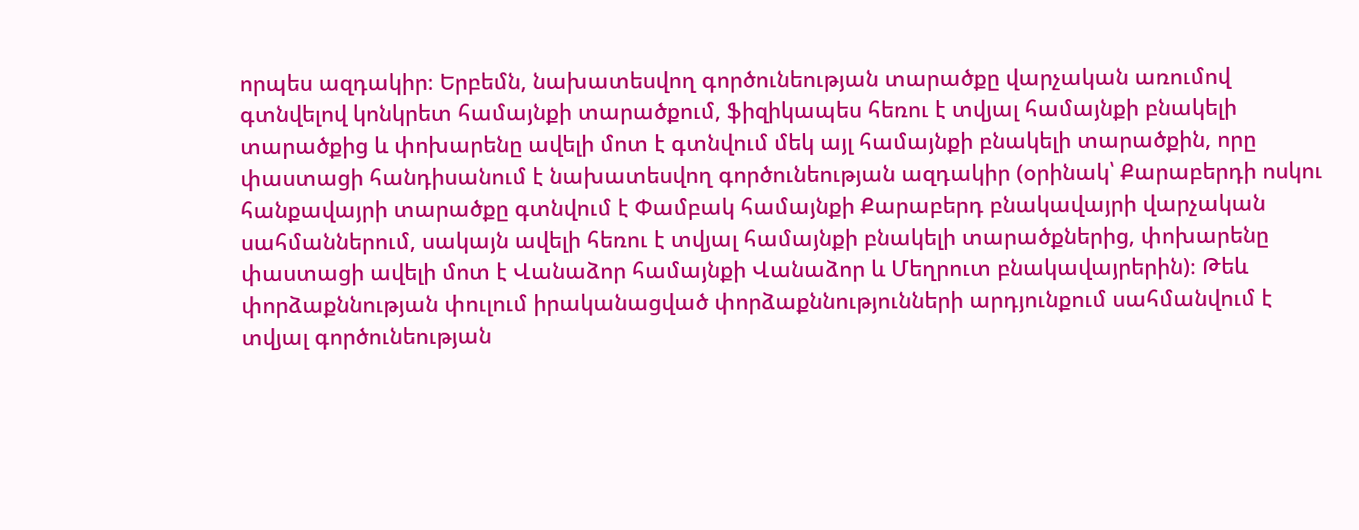որպես ազդակիր։ Երբեմն, նախատեսվող գործունեության տարածքը վարչական առումով գտնվելով կոնկրետ համայնքի տարածքում, ֆիզիկապես հեռու է տվյալ համայնքի բնակելի տարածքից և փոխարենը ավելի մոտ է գտնվում մեկ այլ համայնքի բնակելի տարածքին, որը փաստացի հանդիսանում է նախատեսվող գործունեության ազդակիր (օրինակ՝ Քարաբերդի ոսկու հանքավայրի տարածքը գտնվում է Փամբակ համայնքի Քարաբերդ բնակավայրի վարչական սահմաններում, սակայն ավելի հեռու է տվյալ համայնքի բնակելի տարածքներից, փոխարենը փաստացի ավելի մոտ է Վանաձոր համայնքի Վանաձոր և Մեղրուտ բնակավայրերին)։ Թեև փորձաքննության փուլում իրականացված փորձաքննությունների արդյունքում սահմանվում է տվյալ գործունեության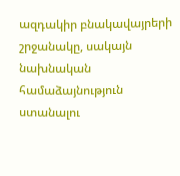ազդակիր բնակավայրերի շրջանակը, սակայն նախնական համաձայնություն ստանալու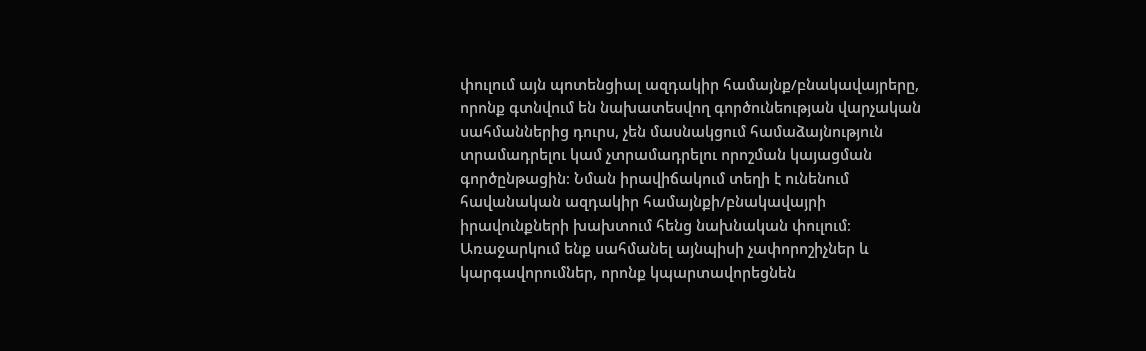փուլում այն պոտենցիալ ազդակիր համայնք/բնակավայրերը, որոնք գտնվում են նախատեսվող գործունեության վարչական սահմաններից դուրս, չեն մասնակցում համաձայնություն տրամադրելու կամ չտրամադրելու որոշման կայացման գործընթացին։ Նման իրավիճակում տեղի է ունենում հավանական ազդակիր համայնքի/բնակավայրի իրավունքների խախտում հենց նախնական փուլում։ Առաջարկում ենք սահմանել այնպիսի չափորոշիչներ և կարգավորումներ, որոնք կպարտավորեցնեն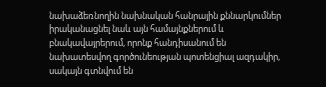նախաձեռնողին նախնական հանրային քննարկումներ իրականացնել նաև այն համայնքներում և բնակավայրերում, որոնք հանդիսանում են նախատեսվող գործունեության պոտենցիալ ազդակիր, սակայն գտնվում են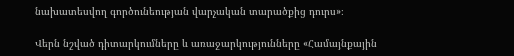նախատեսվող գործունեության վարչական տարածքից դուրս»։

Վերն նշված դիտարկումները և առաջարկությունները «Համայնքային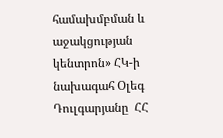համախմբման և աջակցության կենտրոն» ՀԿ-ի նախագահ Օլեգ Դուլգարյանը  ՀՀ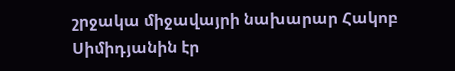շրջակա միջավայրի նախարար Հակոբ Սիմիդյանին էր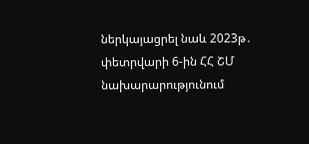ներկայացրել նաև 2023թ․ փետրվարի 6-ին ՀՀ ՇՄ նախարարությունում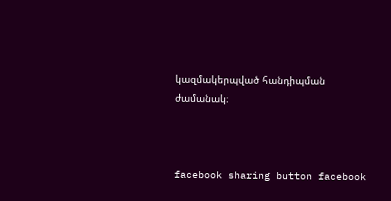կազմակերպված հանդիպման ժամանակ։



facebook sharing button facebook